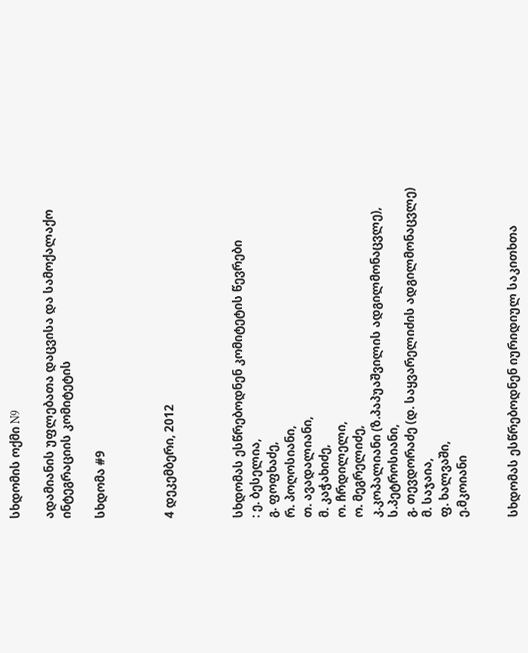სხდომის ოქმი N9

ადამიანის უფლებათა დაცვისა და სამოქალაქო ინტეგრაციის კომიტეტის

სხდომა #9



4 დეკემბერი, 2012



სხდომას ესწრებოდნენ კომიტეტის წევრები
: ე. ბესელია,
გ. ფოფხაძე,
რ. პოღოსიანი,
თ. ავადალიანი,
მ. კაჭახიძე,
ო. ჩრდილელი,
ო. მეგრელიძე,
კ.კოპალიანი (ზ.პაპუაშვილის ადგილმონაცვლე),
ს.პეტროსიანი,
გ. თევდორაძე (დ. საყვარელიძის ადგილმონაცვლე)
მ. საჯაია,
ფ. ხალვაში,
ე.მკოიანი


სხდომას ესწრებოდნენ იურიდიულ საკითხთა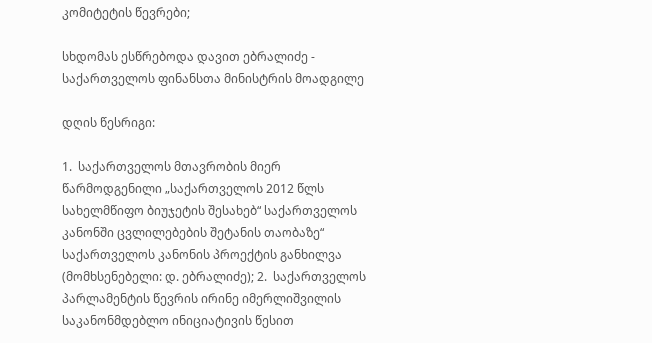კომიტეტის წევრები;

სხდომას ესწრებოდა დავით ებრალიძე - საქართველოს ფინანსთა მინისტრის მოადგილე

დღის წესრიგი:

1.  საქართველოს მთავრობის მიერ წარმოდგენილი „საქართველოს 2012 წლს სახელმწიფო ბიუჯეტის შესახებ“ საქართველოს კანონში ცვლილებების შეტანის თაობაზე“ საქართველოს კანონის პროექტის განხილვა (მომხსენებელი: დ. ებრალიძე); 2.  საქართველოს პარლამენტის წევრის ირინე იმერლიშვილის საკანონმდებლო ინიციატივის წესით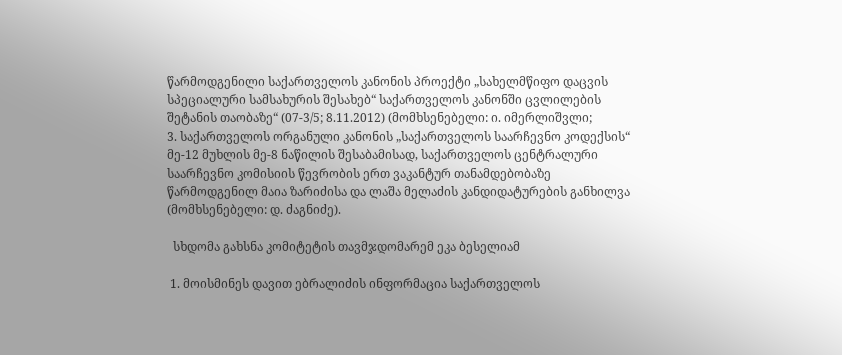წარმოდგენილი საქართველოს კანონის პროექტი „სახელმწიფო დაცვის სპეციალური სამსახურის შესახებ“ საქართველოს კანონში ცვლილების შეტანის თაობაზე“ (07-3/5; 8.11.2012) (მომხსენებელი: ი. იმერლიშვლი;
3. საქართველოს ორგანული კანონის „საქართველოს საარჩევნო კოდექსის“ მე-12 მუხლის მე-8 ნაწილის შესაბამისად, საქართველოს ცენტრალური საარჩევნო კომისიის წევრობის ერთ ვაკანტურ თანამდებობაზე წარმოდგენილ მაია ზარიძისა და ლაშა მელაძის კანდიდატურების განხილვა (მომხსენებელი: დ. ძაგნიძე).

  სხდომა გახსნა კომიტეტის თავმჯდომარემ ეკა ბესელიამ

 1. მოისმინეს დავით ებრალიძის ინფორმაცია საქართველოს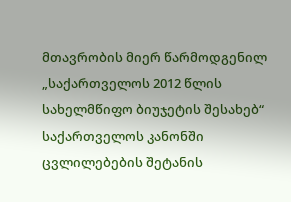მთავრობის მიერ წარმოდგენილ „საქართველოს 2012 წლის სახელმწიფო ბიუჯეტის შესახებ“ საქართველოს კანონში ცვლილებების შეტანის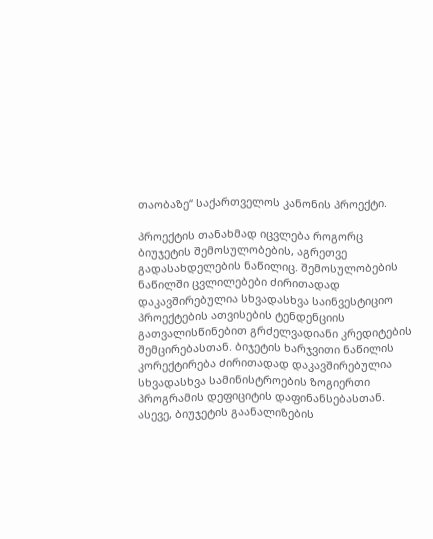თაობაზე“ საქართველოს კანონის პროექტი.

პროექტის თანახმად იცვლება როგორც ბიუჯეტის შემოსულობების, აგრეთვე გადასახდელების ნაწილიც. შემოსულობების ნაწილში ცვლილებები ძირითადად დაკავშირებულია სხვადასხვა საინვესტიციო პროექტების ათვისების ტენდენციის გათვალისწინებით გრძელვადიანი კრედიტების შემცირებასთან. ბიჯეტის ხარჯვითი ნაწილის კორექტირება ძირითადად დაკავშირებულია სხვადასხვა სამინისტროების ზოგიერთი პროგრამის დეფიციტის დაფინანსებასთან. ასევე, ბიუჯეტის გაანალიზების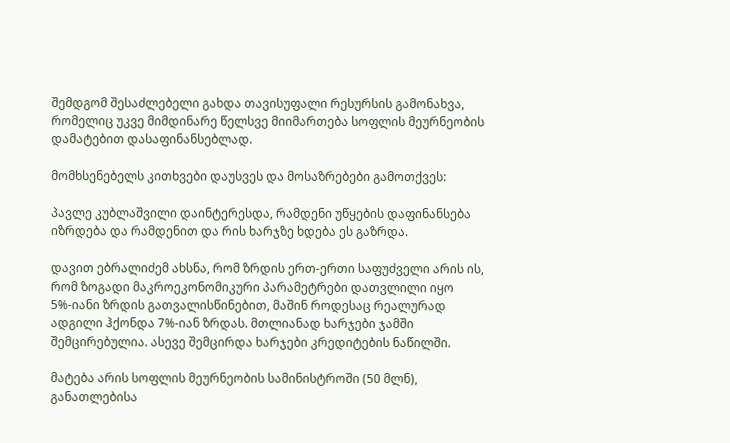შემდგომ შესაძლებელი გახდა თავისუფალი რესურსის გამონახვა, რომელიც უკვე მიმდინარე წელსვე მიიმართება სოფლის მეურნეობის დამატებით დასაფინანსებლად.

მომხსენებელს კითხვები დაუსვეს და მოსაზრებები გამოთქვეს:

პავლე კუბლაშვილი დაინტერესდა, რამდენი უწყების დაფინანსება იზრდება და რამდენით და რის ხარჯზე ხდება ეს გაზრდა.

დავით ებრალიძემ ახსნა, რომ ზრდის ერთ-ერთი საფუძველი არის ის, რომ ზოგადი მაკროეკონომიკური პარამეტრები დათვლილი იყო 5%-იანი ზრდის გათვალისწინებით, მაშინ როდესაც რეალურად ადგილი ჰქონდა 7%-იან ზრდას. მთლიანად ხარჯები ჯამში შემცირებულია. ასევე შემცირდა ხარჯები კრედიტების ნაწილში.

მატება არის სოფლის მეურნეობის სამინისტროში (50 მლნ), განათლებისა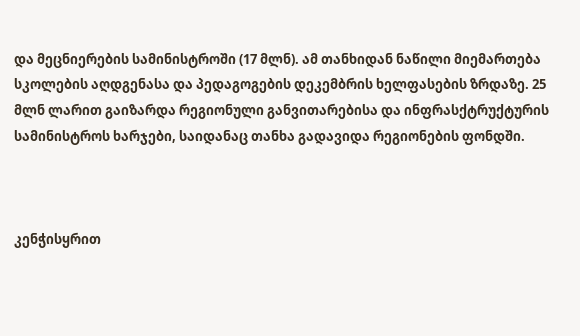და მეცნიერების სამინისტროში (17 მლნ). ამ თანხიდან ნაწილი მიემართება სკოლების აღდგენასა და პედაგოგების დეკემბრის ხელფასების ზრდაზე. 25 მლნ ლარით გაიზარდა რეგიონული განვითარებისა და ინფრასქტრუქტურის სამინისტროს ხარჯები, საიდანაც თანხა გადავიდა რეგიონების ფონდში.



კენჭისყრით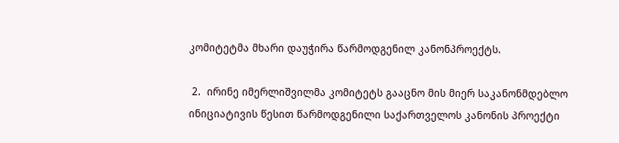კომიტეტმა მხარი დაუჭირა წარმოდგენილ კანონპროექტს.

 2.  ირინე იმერლიშვილმა კომიტეტს გააცნო მის მიერ საკანონმდებლო ინიციატივის წესით წარმოდგენილი საქართველოს კანონის პროექტი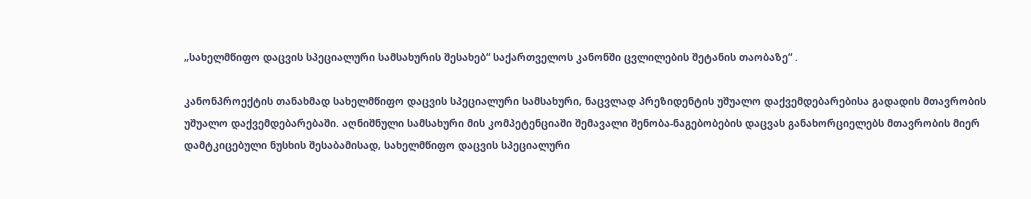„სახელმწიფო დაცვის სპეციალური სამსახურის შესახებ“ საქართველოს კანონში ცვლილების შეტანის თაობაზე“ .

კანონპროექტის თანახმად სახელმწიფო დაცვის სპეციალური სამსახური, ნაცვლად პრეზიდენტის უშუალო დაქვემდებარებისა გადადის მთავრობის უშუალო დაქვემდებარებაში. აღნიშნული სამსახური მის კომპეტენციაში შემავალი შენობა-ნაგებობების დაცვას განახორციელებს მთავრობის მიერ დამტკიცებული ნუსხის შესაბამისად, სახელმწიფო დაცვის სპეციალური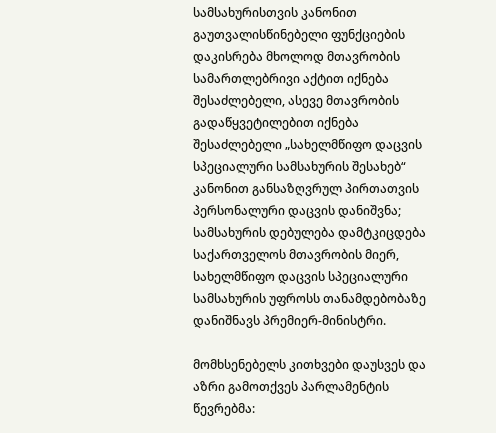სამსახურისთვის კანონით გაუთვალისწინებელი ფუნქციების დაკისრება მხოლოდ მთავრობის სამართლებრივი აქტით იქნება შესაძლებელი, ასევე მთავრობის გადაწყვეტილებით იქნება შესაძლებელი „სახელმწიფო დაცვის სპეციალური სამსახურის შესახებ“ კანონით განსაზღვრულ პირთათვის პერსონალური დაცვის დანიშვნა; სამსახურის დებულება დამტკიცდება საქართველოს მთავრობის მიერ, სახელმწიფო დაცვის სპეციალური სამსახურის უფროსს თანამდებობაზე დანიშნავს პრემიერ-მინისტრი.

მომხსენებელს კითხვები დაუსვეს და აზრი გამოთქვეს პარლამენტის წევრებმა: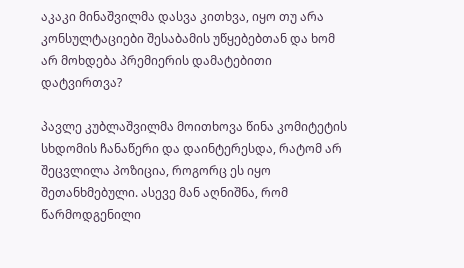აკაკი მინაშვილმა დასვა კითხვა, იყო თუ არა კონსულტაციები შესაბამის უწყებებთან და ხომ არ მოხდება პრემიერის დამატებითი დატვირთვა?

პავლე კუბლაშვილმა მოითხოვა წინა კომიტეტის სხდომის ჩანაწერი და დაინტერესდა, რატომ არ შეცვლილა პოზიცია, როგორც ეს იყო შეთანხმებული. ასევე მან აღნიშნა, რომ წარმოდგენილი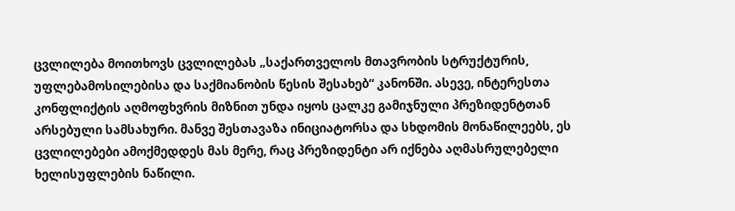ცვლილება მოითხოვს ცვლილებას „საქართველოს მთავრობის სტრუქტურის, უფლებამოსილებისა და საქმიანობის წესის შესახებ“ კანონში. ასევე, ინტერესთა კონფლიქტის აღმოფხვრის მიზნით უნდა იყოს ცალკე გამიჯნული პრეზიდენტთან არსებული სამსახური. მანვე შესთავაზა ინიციატორსა და სხდომის მონაწილეებს, ეს ცვლილებები ამოქმედდეს მას მერე, რაც პრეზიდენტი არ იქნება აღმასრულებელი ხელისუფლების ნაწილი.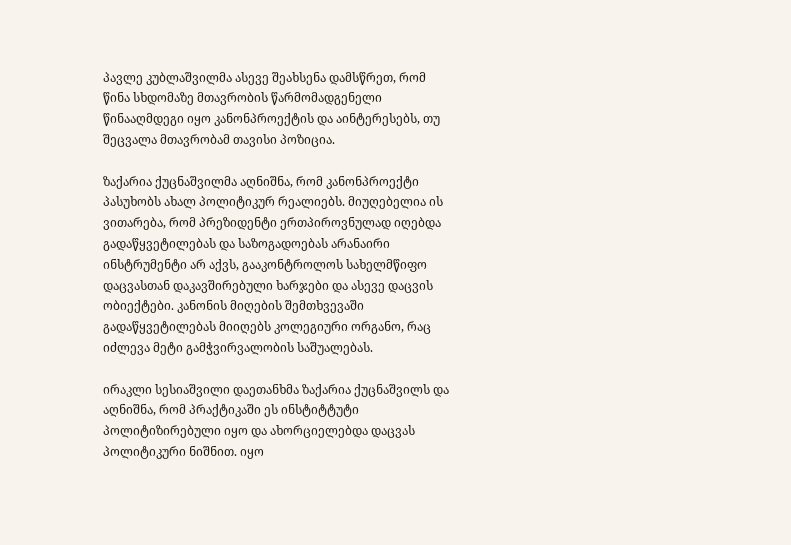პავლე კუბლაშვილმა ასევე შეახსენა დამსწრეთ, რომ წინა სხდომაზე მთავრობის წარმომადგენელი წინააღმდეგი იყო კანონპროექტის და აინტერესებს, თუ შეცვალა მთავრობამ თავისი პოზიცია.

ზაქარია ქუცნაშვილმა აღნიშნა, რომ კანონპროექტი პასუხობს ახალ პოლიტიკურ რეალიებს. მიუღებელია ის ვითარება, რომ პრეზიდენტი ერთპიროვნულად იღებდა გადაწყვეტილებას და საზოგადოებას არანაირი ინსტრუმენტი არ აქვს, გააკონტროლოს სახელმწიფო დაცვასთან დაკავშირებული ხარჯები და ასევე დაცვის ობიექტები. კანონის მიღების შემთხვევაში გადაწყვეტილებას მიიღებს კოლეგიური ორგანო, რაც იძლევა მეტი გამჭვირვალობის საშუალებას.

ირაკლი სესიაშვილი დაეთანხმა ზაქარია ქუცნაშვილს და აღნიშნა, რომ პრაქტიკაში ეს ინსტიტტუტი პოლიტიზირებული იყო და ახორციელებდა დაცვას პოლიტიკური ნიშნით. იყო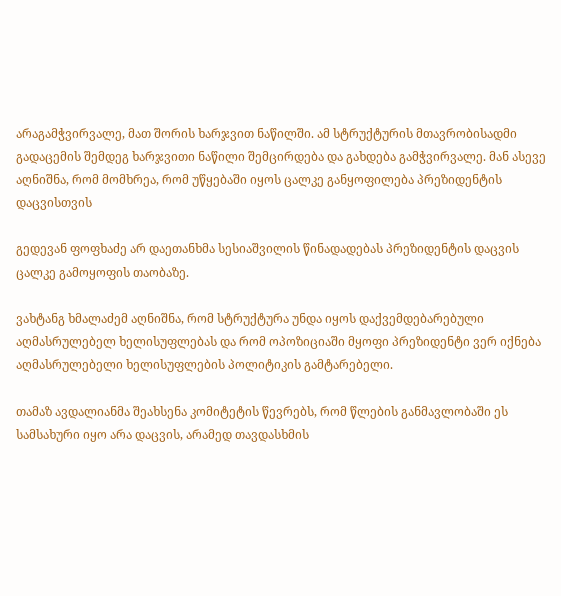არაგამჭვირვალე, მათ შორის ხარჯვით ნაწილში. ამ სტრუქტურის მთავრობისადმი გადაცემის შემდეგ ხარჯვითი ნაწილი შემცირდება და გახდება გამჭვირვალე. მან ასევე აღნიშნა, რომ მომხრეა, რომ უწყებაში იყოს ცალკე განყოფილება პრეზიდენტის დაცვისთვის

გედევან ფოფხაძე არ დაეთანხმა სესიაშვილის წინადადებას პრეზიდენტის დაცვის ცალკე გამოყოფის თაობაზე.

ვახტანგ ხმალაძემ აღნიშნა, რომ სტრუქტურა უნდა იყოს დაქვემდებარებული აღმასრულებელ ხელისუფლებას და რომ ოპოზიციაში მყოფი პრეზიდენტი ვერ იქნება აღმასრულებელი ხელისუფლების პოლიტიკის გამტარებელი.

თამაზ ავდალიანმა შეახსენა კომიტეტის წევრებს, რომ წლების განმავლობაში ეს სამსახური იყო არა დაცვის, არამედ თავდასხმის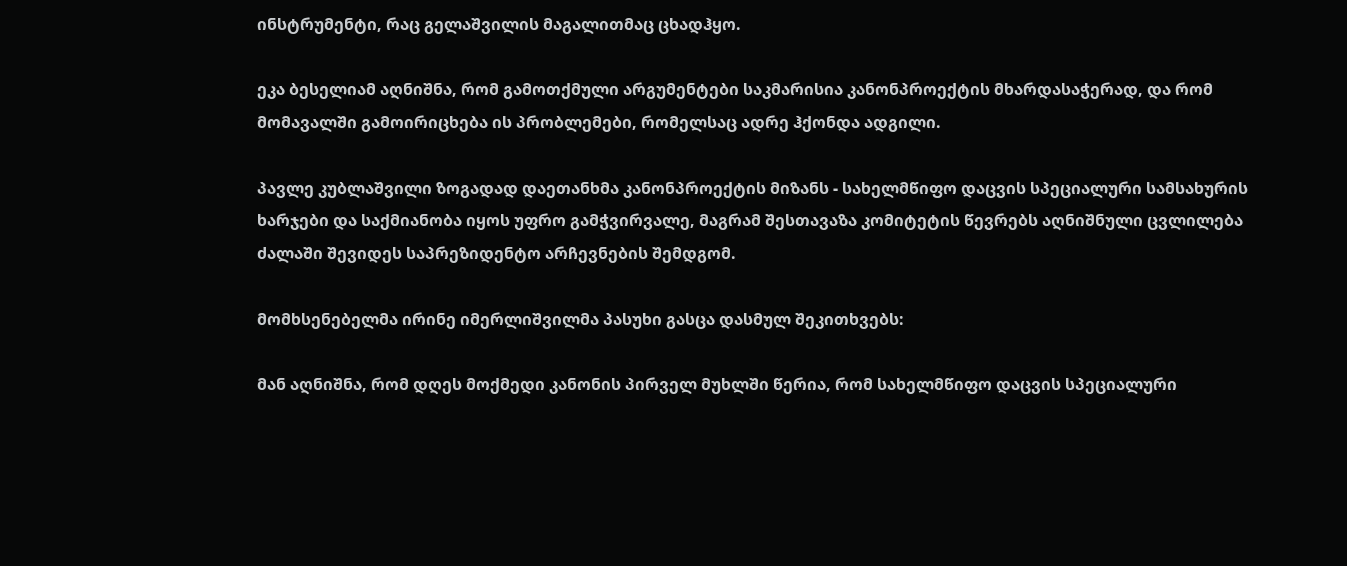ინსტრუმენტი, რაც გელაშვილის მაგალითმაც ცხადჰყო.

ეკა ბესელიამ აღნიშნა, რომ გამოთქმული არგუმენტები საკმარისია კანონპროექტის მხარდასაჭერად, და რომ მომავალში გამოირიცხება ის პრობლემები, რომელსაც ადრე ჰქონდა ადგილი.

პავლე კუბლაშვილი ზოგადად დაეთანხმა კანონპროექტის მიზანს - სახელმწიფო დაცვის სპეციალური სამსახურის ხარჯები და საქმიანობა იყოს უფრო გამჭვირვალე, მაგრამ შესთავაზა კომიტეტის წევრებს აღნიშნული ცვლილება ძალაში შევიდეს საპრეზიდენტო არჩევნების შემდგომ.

მომხსენებელმა ირინე იმერლიშვილმა პასუხი გასცა დასმულ შეკითხვებს:

მან აღნიშნა, რომ დღეს მოქმედი კანონის პირველ მუხლში წერია, რომ სახელმწიფო დაცვის სპეციალური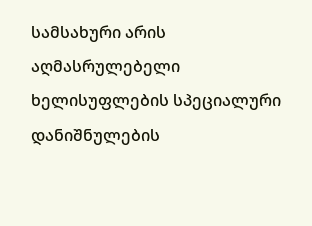სამსახური არის აღმასრულებელი ხელისუფლების სპეციალური დანიშნულების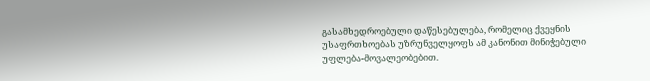გასამხედროებული დაწესებულება, რომელიც ქვეყნის უსაფრთხოებას უზრუნველყოფს ამ კანონით მინიჭებული უფლება-მოვალეობებით.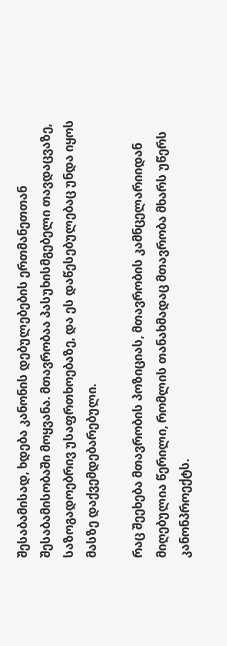შესაბამისად, ხდება კანონის დებულებების ერთმანეთთან შესაბამისობაში მოყვანა. მთავრობაა პასუხისმგებელი თავდაცვაზე, საზოგადოებრივ უსაფრთხოებაზე, და ეს დაწესებულებაც უნდა იყოს მასზე დაქვემდებარებული.

რაც შეეხება მთავრობის პოზიციას, მთავრობის კამნცელარიიდან მიღებულია წერილი, რომლის თანახმადაც მთავრობა მხარს უწერს კანონპროექტს.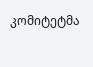კომიტეტმა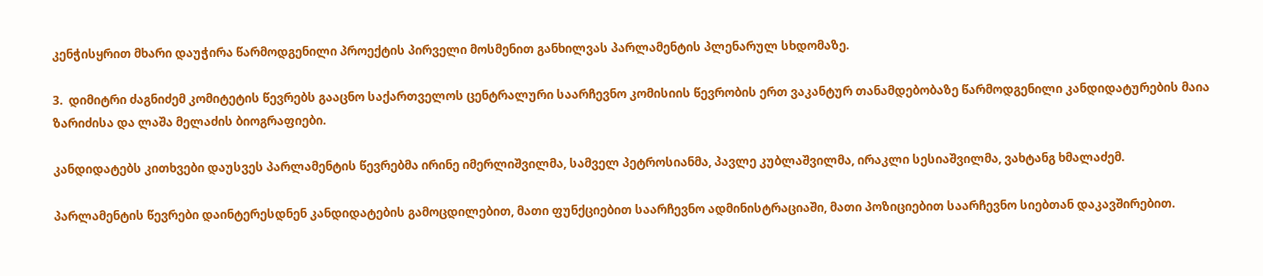კენჭისყრით მხარი დაუჭირა წარმოდგენილი პროექტის პირველი მოსმენით განხილვას პარლამენტის პლენარულ სხდომაზე.

3.  დიმიტრი ძაგნიძემ კომიტეტის წევრებს გააცნო საქართველოს ცენტრალური საარჩევნო კომისიის წევრობის ერთ ვაკანტურ თანამდებობაზე წარმოდგენილი კანდიდატურების მაია ზარიძისა და ლაშა მელაძის ბიოგრაფიები.

კანდიდატებს კითხვები დაუსვეს პარლამენტის წევრებმა ირინე იმერლიშვილმა, სამველ პეტროსიანმა, პავლე კუბლაშვილმა, ირაკლი სესიაშვილმა, ვახტანგ ხმალაძემ.

პარლამენტის წევრები დაინტერესდნენ კანდიდატების გამოცდილებით, მათი ფუნქციებით საარჩევნო ადმინისტრაციაში, მათი პოზიციებით საარჩევნო სიებთან დაკავშირებით.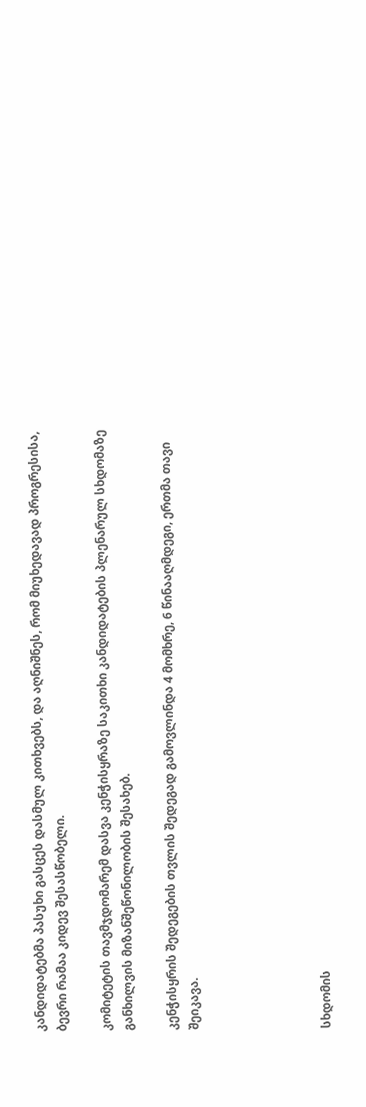კანდიდატებმა პასუხი გასცეს დასმულ კითხვებს, და აღნიშნეს, რომ მიუხედავად პროგრესისა, ბევრი რამაა კიდევ შესასწობელი.

კომიტეტის თავმჯდომარემ დასვა კენჭისყრაზე საკითხი კანდიდატების პლენარულ სხდომაზე განხილვის მიზანშეწონილობის შესახებ.

კენჭისყრის შედეგების თვლის შედეგად გამოვლინდა 4 მომხრე, 6 წინააღმდეგი, ერთმა თავი შეიკავა.





სხდომის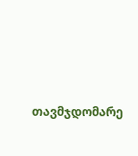თავმჯდომარე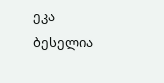ეკა ბესელია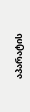აპარატის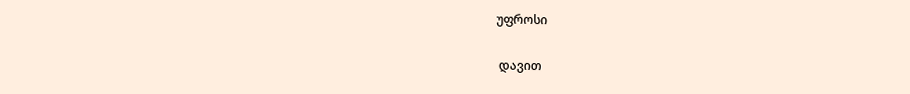უფროსი

 დავით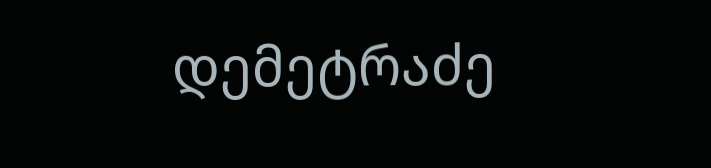დემეტრაძე